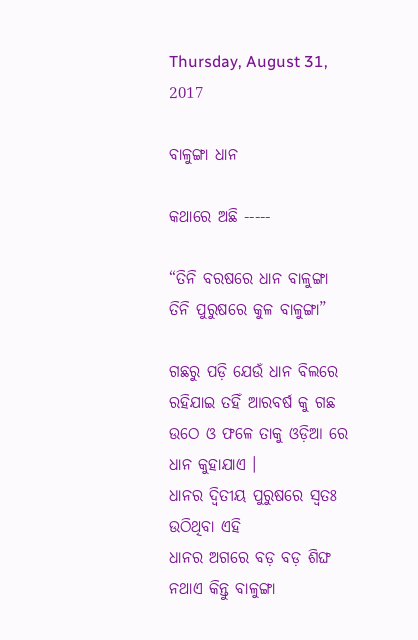Thursday, August 31, 2017

ବାଳୁଙ୍ଗା ଧାନ

କଥାରେ ଅଛି -----

“ତିନି ବରଷରେ ଧାନ ବାଳୁଙ୍ଗା
ତିନି ପୁରୁଷରେ କୁଳ ବାଳୁଙ୍ଗା”

ଗଛରୁ ପଡ଼ି ଯେଉଁ ଧାନ ବିଲରେ ରହିଯାଇ ତହିଁ ଆରବର୍ଷ କୁ ଗଛ ଉଠେ ଓ ଫଳେ ତାକୁ ଓଡ଼ିଆ ରେ ଧାନ କୁହାଯାଏ ।
ଧାନର ଦ୍ଵିତୀୟ ପୁରୁଷରେ ସ୍ବତଃ ଉଠିଥିବା ଏହି
ଧାନର ଅଗରେ ବଡ଼ ବଡ଼ ଶିଙ୍ଘ ନଥାଏ କିନ୍ତୁ ବାଳୁଙ୍ଗା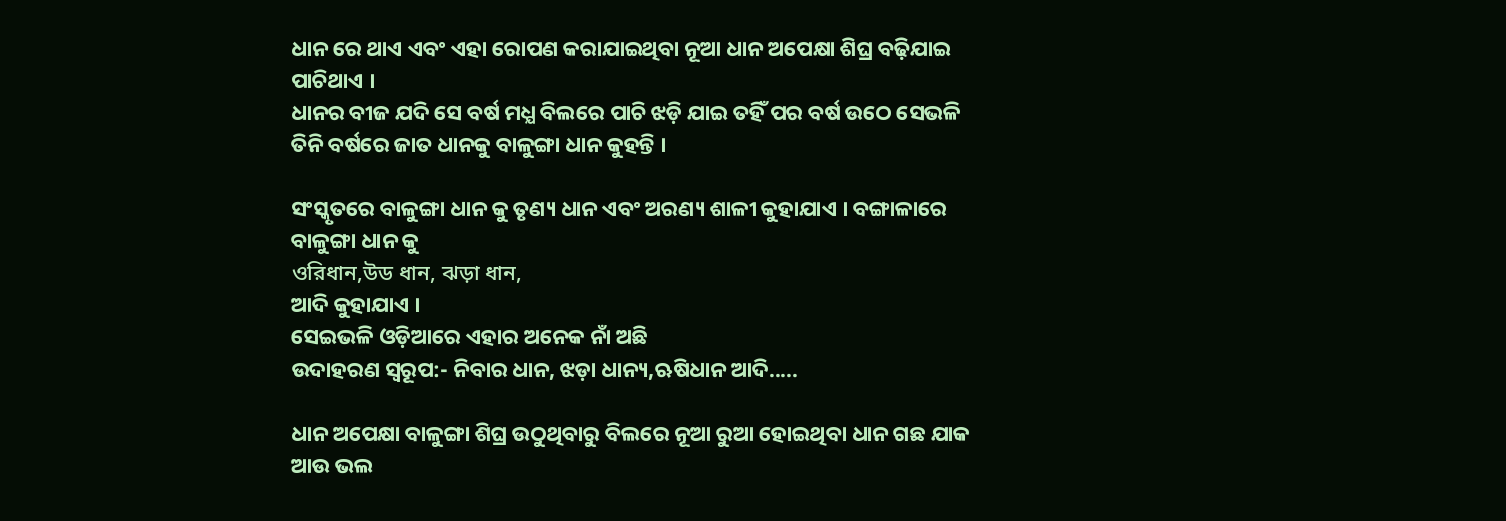ଧାନ ରେ ଥାଏ ଏବଂ ଏହା ରୋପଣ କରାଯାଇଥିବା ନୂଆ ଧାନ ଅପେକ୍ଷା ଶିଘ୍ର ବଢ଼ିଯାଇ ପାଚିଥାଏ ।
ଧାନର ବୀଜ ଯଦି ସେ ବର୍ଷ ମଧ୍ଯ ବିଲରେ ପାଚି ଝଡ଼ି ଯାଇ ତହିଁ ପର ବର୍ଷ ଉଠେ ସେଭଳି ତିନି ବର୍ଷରେ ଜାତ ଧାନକୁ ବାଳୁଙ୍ଗା ଧାନ କୁହନ୍ତି ।

ସଂସ୍କୃତରେ ବାଳୁଙ୍ଗା ଧାନ କୁ ତୃଣ୍ୟ ଧାନ ଏବଂ ଅରଣ୍ୟ ଶାଳୀ କୁହାଯାଏ । ବଙ୍ଗାଳାରେ ବାଳୁଙ୍ଗା ଧାନ କୁ
ওরিধান,উড ধান, ঝড়া ধান,
ଆଦି କୁହାଯାଏ ।
ସେଇଭଳି ଓଡ଼ିଆରେ ଏହାର ଅନେକ ନାଁ ଅଛି
ଉଦାହରଣ ସ୍ୱରୂପ:- ନିବାର ଧାନ, ଝଡ଼ା ଧାନ୍ୟ,ଋଷିଧାନ ଆଦି.....

ଧାନ ଅପେକ୍ଷା ବାଳୁଙ୍ଗା ଶିଘ୍ର ଉଠୁଥିବାରୁ ବିଲରେ ନୂଆ ରୁଆ ହୋଇଥିବା ଧାନ ଗଛ ଯାକ ଆଉ ଭଲ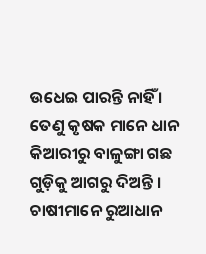ଉଧେଇ ପାରନ୍ତି ନାହିଁ ।
ତେଣୁ କୃଷକ ମାନେ ଧାନ କିଆରୀରୁ ବାଳୁଙ୍ଗା ଗଛ ଗୁଡ଼ିକୁ ଆଗରୁ ଦିଅନ୍ତି ।
ଚାଷୀମାନେ ରୁଆଧାନ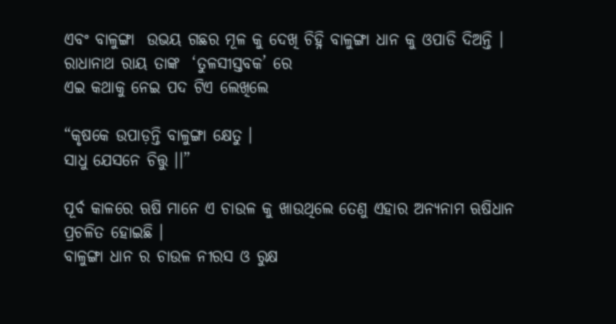ଏବଂ ବାଳୁଙ୍ଗା  ଉଭୟ ଗଛର ମୂଳ କୁ ଦେଖି ଚିହ୍ନି ବାଳୁଙ୍ଗା ଧାନ କୁ ଓପାଡି ଦିଅନ୍ତି ।
ରାଧାନାଥ ରାୟ ତାଙ୍କ  ‘ତୁଳସୀସ୍ତବକ’ ରେ
ଏଇ କଥାକୁ ନେଇ ପଦ ଟିଏ ଲେଖିଲେ

“କୃଷକେ ଉପାଡ଼ନ୍ତି ବାଳୁଙ୍ଗା କ୍ଷେତୁ ।
ସାଧୁ ଯେସନେ ଚିତ୍ତୁ ।।”

ପୂର୍ବ କାଳରେ ଋଷି ମାନେ ଏ ଚାଉଳ କୁ ଖାଉଥିଲେ ତେଣୁ ଏହାର ଅନ୍ୟନାମ ଋଷିଧାନ ପ୍ରଚଳିତ ହୋଇଛି ।
ବାଳୁଙ୍ଗା ଧାନ ର ଚାଉଳ ନୀରସ ଓ ରୁକ୍ଷ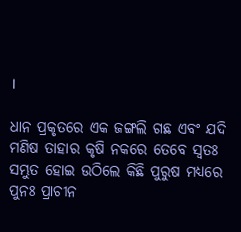।

ଧାନ ପ୍ରକୃତରେ ଏକ ଜଙ୍ଗଲି ଗଛ ଏବଂ ଯଦି ମଣିଷ ତାହାର କୃଷି ନକରେ ତେବେ ସ୍ବତଃ ସମ୍ଭୁତ ହୋଇ ଉଠିଲେ କିଛି ପୁରୁଷ ମଧ୍ୟରେ ପୁନଃ ପ୍ରାଚୀନ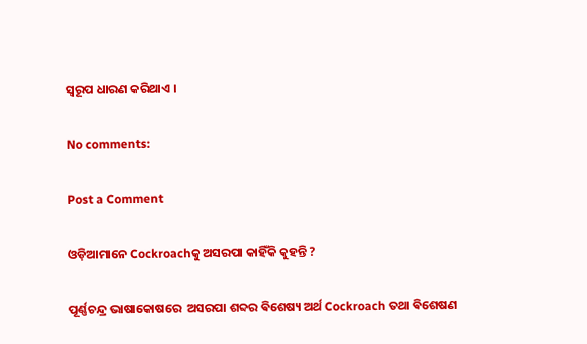ସ୍ବରୂପ ଧାରଣ କରିଥାଏ ।

No comments:

Post a Comment

ଓଡ଼ିଆମାନେ Cockroachକୁ ଅସରପା କାହିଁକି କୁହନ୍ତି ?

ପୂର୍ଣ୍ଣଚନ୍ଦ୍ର ଭାଷାକୋଷରେ  ଅସରପା ଶବ୍ଦର ଵିଶେଷ୍ୟ ଅର୍ଥ Cockroach ତଥା ଵିଶେଷଣ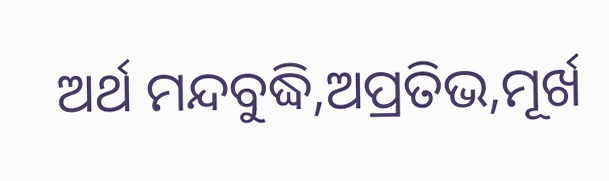ଅର୍ଥ ମନ୍ଦବୁଦ୍ଧି,ଅପ୍ରତିଭ,ମୂର୍ଖ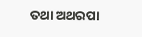ତଥା ଅଥରପା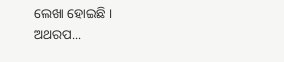ଲେଖା ହୋଇଛି । ଅଥରପ...